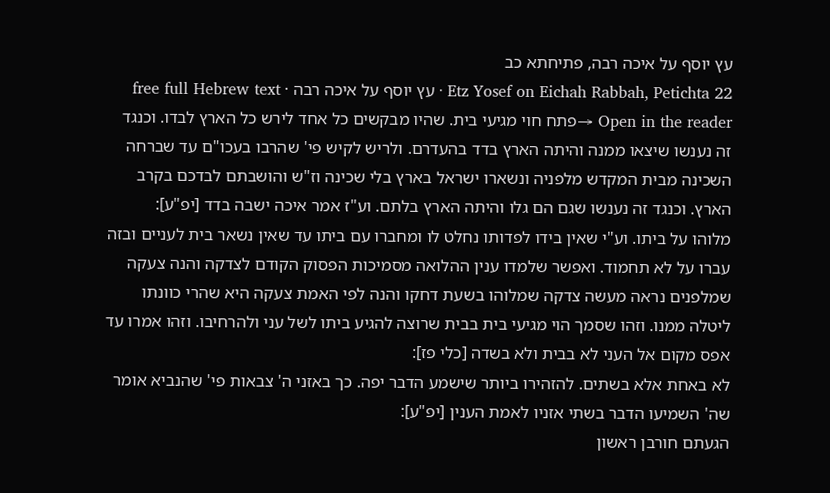עץ יוסף על איכה רבה, פתיחתא כב
Etz Yosef on Eichah Rabbah, Petichta 22 · עץ יוסף על איכה רבה · free full Hebrew text
Open in the reader →פתח חוי מגיעי בית. שהיו מבקשים כל אחד לירש כל הארץ לבדו. וכנגד זה נענשו שיצאו ממנה והיתה הארץ בדד בהעדרם. ולריש לקיש פי' שהרבו בעכו"ם עד שברחה השכינה מבית המקדש מלפניה ונשארו ישראל בארץ בלי שכינה וז"ש והושבתם לבדכם בקרב הארץ. וכנגד זה נענשו שגם הם גלו והיתה הארץ בלתם. וע"ז אמר איכה ישבה בדד [יפ"ע]:
מלוהו על ביתו. וע"י שאין בידו לפדותו נחלט לו ומחברו עם ביתו עד שאין נשאר בית לעניים ובזה עברו על לא תחמוד. ואפשר שלמדו ענין ההלואה מסמיכות הפסוק הקודם לצדקה והנה צעקה שמלפנים נראה מעשה צדקה שמלוהו בשעת דחקו והנה לפי האמת צעקה היא שהרי כוונתו ליטלה ממנו. וזהו שסמך הוי מגיעי בית בבית שרוצה להגיע ביתו לשל עני ולהרחיבו. וזהו אמרו עד אפס מקום אל העני לא בבית ולא בשדה [כלי פז]:
לא באחת אלא בשתים. להזהירו ביותר שישמע הדבר יפה. כך באזני ה' צבאות פי' שהנביא אומר שה' השמיעו הדבר בשתי אזניו לאמת הענין [יפ"ע]:
הגעתם חורבן ראשון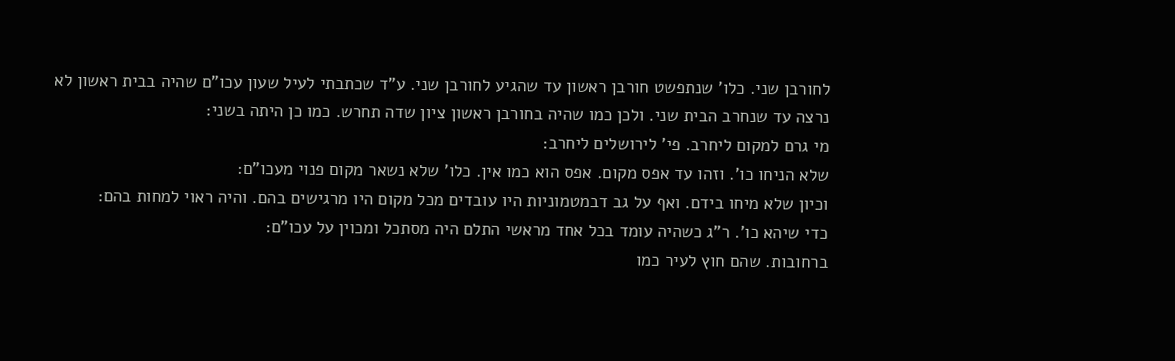לחורבן שני. כלו' שנתפשט חורבן ראשון עד שהגיע לחורבן שני. ע"ד שכתבתי לעיל שעון עכו"ם שהיה בבית ראשון לא נרצה עד שנחרב הבית שני. ולכן כמו שהיה בחורבן ראשון ציון שדה תחרש. כמו כן היתה בשני:
מי גרם למקום ליחרב. פי' לירושלים ליחרב:
שלא הניחו כו'. וזהו עד אפס מקום. אפס הוא כמו אין. כלו' שלא נשאר מקום פנוי מעכו"ם:
וכיון שלא מיחו בידם. ואף על גב דבמטמוניות היו עובדים מכל מקום היו מרגישים בהם. והיה ראוי למחות בהם:
כדי שיהא כו'. ר"ג כשהיה עומד בכל אחד מראשי התלם היה מסתכל ומכוין על עכו"ם:
ברחובות. שהם חוץ לעיר כמו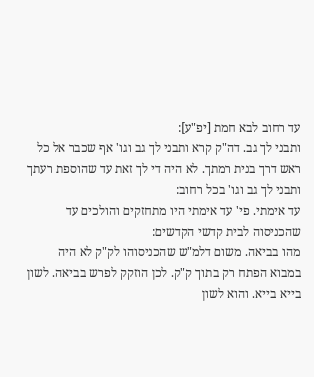עד רחוב לבא חמת [יפ"ע]:
ותבני לך גב. דה"ק קרא ותבני לך גב וגו' אף שכבר אל כל ראש דרך בנית רמתך. לא היה די לך זאת עד שהוספת רעתך ותבני לך גב וגו' בכל רחוב:
עד אימתי. פי' עד אימתי היו מתחזקים והולכים עד שהכניסוה לבית קדשי הקדשים:
מהו בביאה. משום דלמ"ש שהכניסוהו לק"ק לא היה במבוא הפתח רק בתוך ק"ק. לכן הוזקק לפרש בביאה. לשון בייא בייא. והוא לשון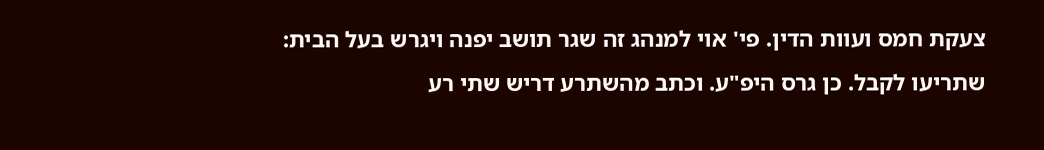צעקת חמס ועוות הדין. פי' אוי למנהג זה שגר תושב יפנה ויגרש בעל הבית:
שתריעו לקבל. כן גרס היפ"ע. וכתב מהשתרע דריש שתי רע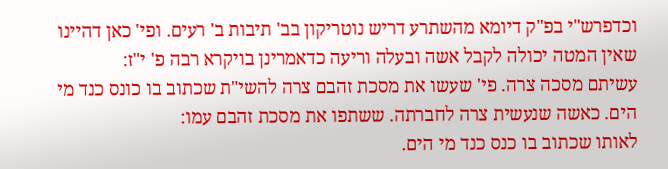וכדפרש"י בפ"ק דיומא מהשתרע דריש נוטריקון בב' תיבות ב' רעים. ופי' כאן דהיינו שאין המטה יכולה לקבל אשה ובעלה וריעה כדאמרינן בויקרא רבה פ' י"ז:
עשיתם מסכה צרה. פי' שעשו את מסכת זהבם צרה להשי"ת שכתוב בו כונס כנד מי הים. כאשה שנעשית צרה לחברתה. ששתפו את מסכת זהבם עמו:
לאותו שכתוב בו כנס כנד מי הים.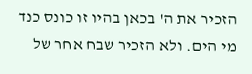הזכיר את ה' בכאן בהיו זו כונס כנד מי הים. ולא הזכיר שבח אחר של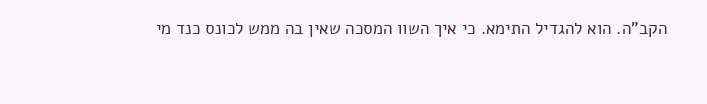הקב"ה. הוא להגדיל התימא. כי איך השוו המסכה שאין בה ממש לכונס כנד מי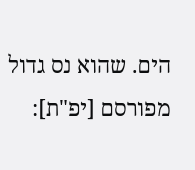הים. שהוא נס גדול מפורסם [יפ"ת]: